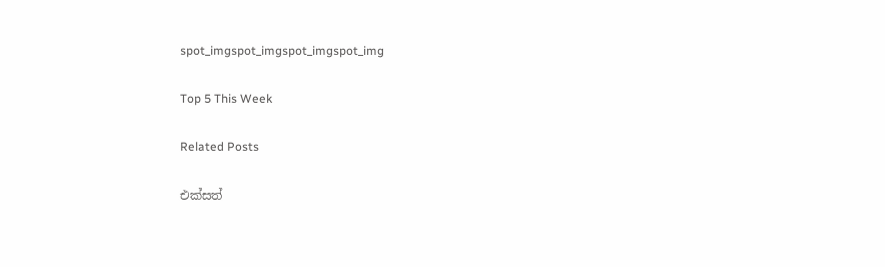spot_imgspot_imgspot_imgspot_img

Top 5 This Week

Related Posts

එක්සත්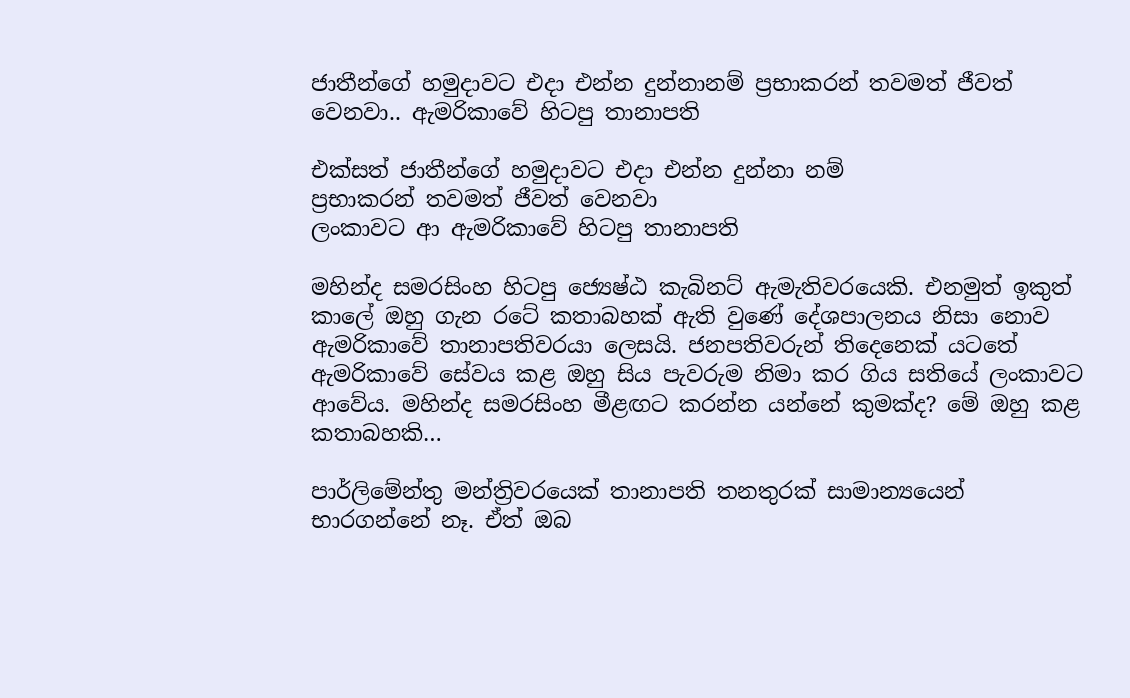ජාතීන්ගේ හමුදාවට එදා එන්න දුන්නානම් ප්‍රභාකරන් තවමත් ජීවත් වෙනවා.. ඇමරිකාවේ හිටපු තානාපති

එක්සත් ජාතීන්ගේ හමුදාවට එදා එන්න දුන්නා නම්
ප්‍රභාකරන් තවමත් ජීවත් වෙනවා
ලංකාවට ආ ඇමරිකාවේ හිටපු තානාපති

මහින්ද සමරසිංහ හිටපු ජ්‍යෙෂ්ඨ කැබිනට් ඇමැතිවරයෙකි. එනමුත් ඉකුත් කාලේ ඔහු ගැන රටේ කතාබහක් ඇති වුණේ දේශපාලනය නිසා නොව ඇමරිකාවේ තානාපතිවරයා ලෙසයි. ජනපතිවරුන් තිදෙනෙක් යටතේ ඇමරිකාවේ සේවය කළ ඔහු සිය පැවරුම නිමා කර ගිය සතියේ ලංකාවට ආවේය. මහින්ද සමරසිංහ මීළඟට කරන්න යන්නේ කුමක්ද? මේ ඔහු කළ කතාබහකි…

පාර්ලිමේන්තු මන්ත්‍රිවරයෙක් තානාපති තනතුරක් සාමාන්‍යයෙන් භාරගන්නේ නෑ. ඒත් ඔබ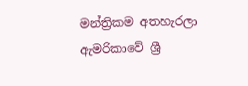මන්ත්‍රිකම අතහැරලා ඇමරිකාවේ ශ්‍රී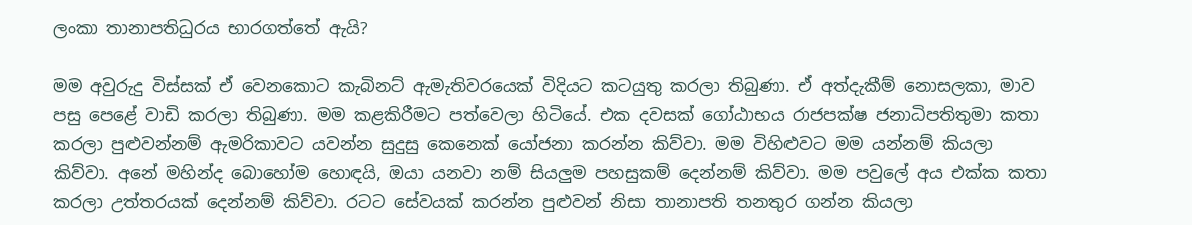ලංකා තානාපතිධුරය භාරගත්තේ ඇයි?

මම අවුරුදු විස්සක් ඒ වෙනකොට කැබිනට් ඇමැතිවරයෙක් විදියට කටයුතු කරලා තිබුණා. ඒ අත්දැකීම් නොසලකා, මාව පසු පෙළේ වාඩි කරලා තිබුණා. මම කළකිරීමට පත්වෙලා හිටියේ. එක දවසක් ගෝඨාභය රාජපක්ෂ ජනාධිපතිතුමා කතා කරලා පුළුවන්නම් ඇමරිකාවට යවන්න සුදුසු කෙනෙක් යෝජනා කරන්න කිව්වා. මම විහිළුවට මම යන්නම් කියලා කිව්වා. අනේ මහින්ද බොහෝම හොඳයි, ඔයා යනවා නම් සියලුම පහසුකම් දෙන්නම් කිව්වා. මම පවුලේ අය එක්ක කතා කරලා උත්තරයක් දෙන්නම් කිව්වා. රටට සේවයක් කරන්න පුළුවන් නිසා තානාපති තනතුර ගන්න කියලා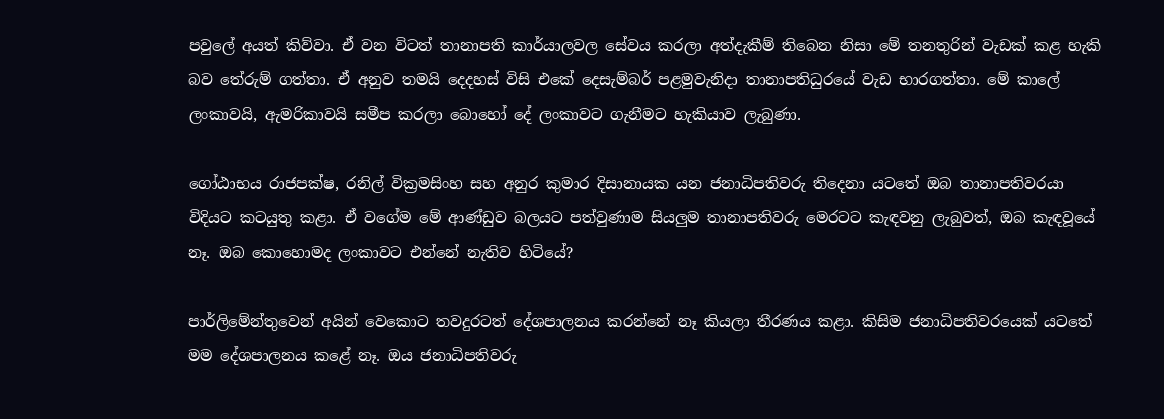පවුලේ අයත් කිව්වා. ඒ වන විටත් තානාපති කාර්යාලවල සේවය කරලා අත්දැකීම් තිබෙන නිසා මේ තනතුරින් වැඩක් කළ හැකි බව තේරුම් ගත්තා. ඒ අනුව තමයි දෙදහස් විසි එකේ දෙසැම්බර් පළමුවැනිදා තානාපතිධුරයේ වැඩ භාරගත්තා. මේ කාලේ ලංකාවයි, ඇමරිකාවයි සමීප කරලා බොහෝ දේ ලංකාවට ගැනීමට හැකියාව ලැබුණා.

ගෝඨාභය රාජපක්ෂ, රනිල් වික්‍රමසිංහ සහ අනුර කුමාර දිසානායක යන ජනාධිපතිවරු තිදෙනා යටතේ ඔබ තානාපතිවරයා විදියට කටයුතු කළා. ඒ වගේම මේ ආණ්ඩුව බලයට පත්වුණාම සියලුම තානාපතිවරු මෙරටට කැඳවනු ලැබුවත්, ඔබ කැඳවූයේ නෑ. ඔබ කොහොමද ලංකාවට එන්නේ නැතිව හිටියේ?

පාර්ලිමේන්තුවෙන් අයින් වෙකොට තවදුරටත් දේශපාලනය කරන්නේ නෑ කියලා තීරණය කළා. කිසිම ජනාධිපතිවරයෙක් යටතේ මම දේශපාලනය කළේ නෑ. ඔය ජනාධිපතිවරු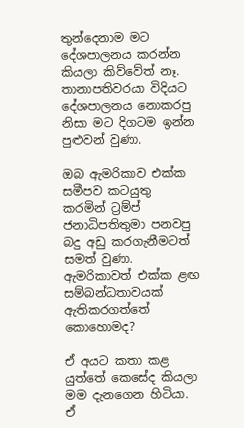තුන්දෙනාම මට දේශපාලනය කරන්න කියලා කිව්වේත් නෑ. තානාපතිවරයා විදියට දේශපාලනය නොකරපු නිසා මට දිගටම ඉන්න පුළුවන් වුණා.

ඔබ ඇමරිකාව එක්ක සමීපව කටයුතු කරමින් ට්‍රම්ප් ජනාධිපතිතුමා පනවපු බදු අඩු කරගැනීමටත් සමත් වුණා. ඇමරිකාවත් එක්ක ළඟ සම්බන්ධතාවයක් ඇතිකරගත්තේ කොහොමද?

ඒ අයට කතා කළ යුත්තේ කෙසේද කියලා මම දැනගෙන හිටියා. ඒ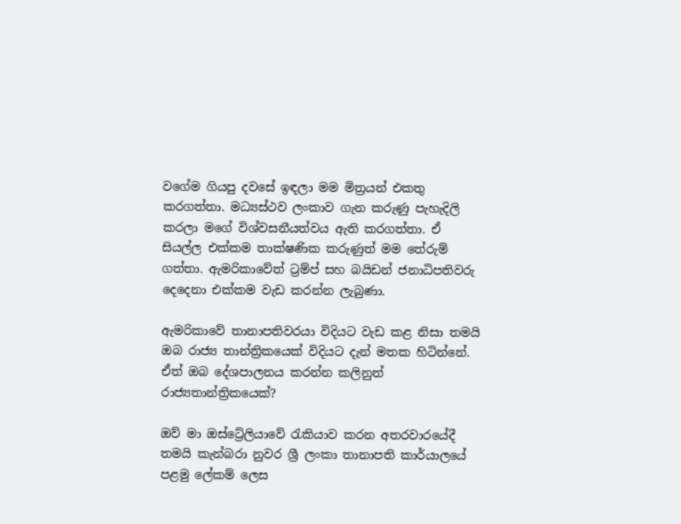වගේම ගියපු දවසේ ඉඳලා මම මිත්‍රයන් එකතු කරගත්තා. මධ්‍යස්ථව ලංකාව ගැන කරුණු පැහැදිලි කරලා මගේ විශ්වසනීයත්වය ඇති කරගත්තා. ඒ සියල්ල එක්කම තාක්ෂණික කරුණුත් මම තේරුම් ගත්තා. ඇමරිකාවේත් ට්‍රම්ප් සහ බයිඩන් ජනාධිපතිවරු දෙදෙනා එක්කම වැඩ කරන්න ලැබුණා.

ඇමරිකාවේ තානාපතිවරයා විදියට වැඩ කළ නිසා තමයි ඔබ රාජ්‍ය තාන්ත්‍රිකයෙක් විදියට දැන් මතක හිටින්නේ. ඒත් ඔබ දේශපාලනය කරන්න කලිනුත් රාජ්‍යතාන්ත්‍රිකයෙක්?

ඔව් මා ඔස්ට්‍රේලියාවේ රැකියාව කරන අතරවාරයේදී තමයි කැන්බරා නුවර ශ්‍රී ලංකා තානාපති කාර්යාලයේ පළමු ලේකම් ලෙස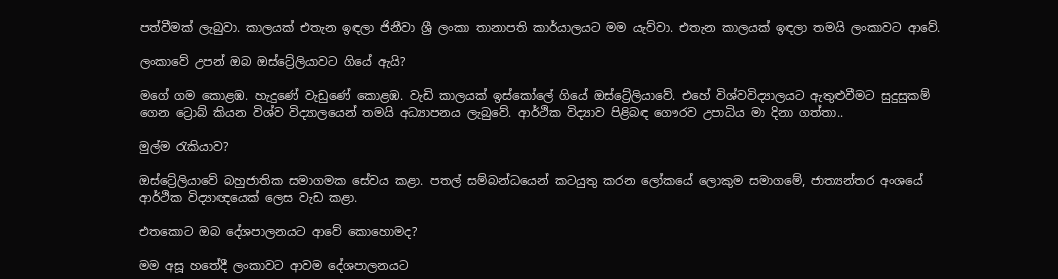පත්වීමක් ලැබුවා. කාලයක් එතැන ඉඳලා ජිනීවා ශ්‍රී ලංකා තානාපති කාර්යාලයට මම යැව්වා. එතැන කාලයක් ඉඳලා තමයි ලංකාවට ආවේ.

ලංකාවේ උපන් ඔබ ඔස්ට්‍රේලියාවට ගියේ ඇයි?

මගේ ගම කොළඹ. හැදුණේ වැඩුණේ කොළඹ. වැඩි කාලයක් ඉස්කෝලේ ගියේ ඔස්ට්‍රේලියාවේ. එහේ විශ්වවිද්‍යාලයට ඇතුළුවීමට සුදුසුකම් ගෙන ට්‍රොබ් කියන විශ්ව විද්‍යාලයෙන් තමයි අධ්‍යාපනය ලැබුවේ. ආර්ථික විද්‍යාව පිළිබඳ ගෞරව උපාධිය මා දිනා ගත්තා..

මුල්ම රැකියාව?

ඔස්ට්‍රේලියාවේ බහුජාතික සමාගමක සේවය කළා. පතල් සම්බන්ධයෙන් කටයුතු කරන ලෝකයේ ලොකුම සමාගමේ, ජාත්‍යන්තර අංශයේ ආර්ථික විද්‍යාඥයෙක් ලෙස වැඩ කළා.

එතකොට ඔබ දේශපාලනයට ආවේ කොහොමද?

මම අසූ හතේදී ලංකාවට ආවම දේශපාලනයට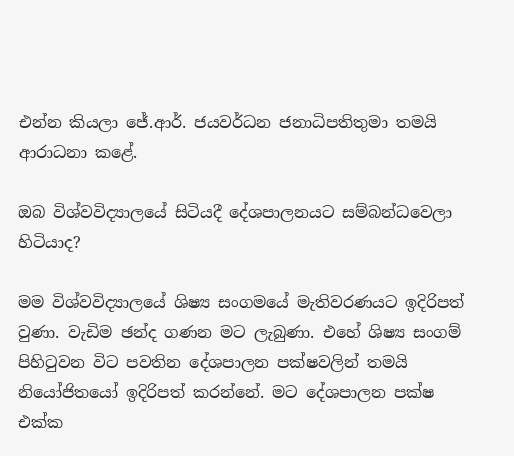එන්න කියලා ජේ.ආර්. ජයවර්ධන ජනාධිපතිතුමා තමයි ආරාධනා කළේ.

ඔබ විශ්වවිද්‍යාලයේ සිටියදී දේශපාලනයට සම්බන්ධවෙලා හිටියාද?

මම විශ්වවිද්‍යාලයේ ශිෂ්‍ය සංගමයේ මැතිවරණයට ඉදිරිපත් වුණා. වැඩිම ඡන්ද ගණන මට ලැබුණා. එහේ ශිෂ්‍ය සංගම් පිහිටුවන විට පවතින දේශපාලන පක්ෂවලින් තමයි නියෝජිතයෝ ඉදිරිපත් කරන්නේ. මට දේශපාලන පක්ෂ එක්ක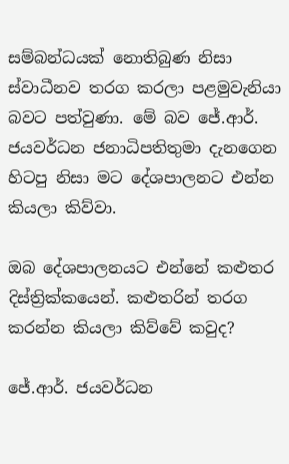සම්බන්ධයක් නොතිබුණ නිසා ස්වාධීනව තරග කරලා පළමුවැනියා බවට පත්වුණා. මේ බව ජේ.ආර්. ජයවර්ධන ජනාධිපතිතුමා දැනගෙන හිටපු නිසා මට දේශපාලනට එන්න කියලා කිව්වා.

ඔබ දේශපාලනයට එන්නේ කළුතර දිස්ත්‍රික්කයෙන්. කළුතරින් තරග කරන්න කියලා කිව්වේ කවුද?

ජේ.ආර්. ජයවර්ධන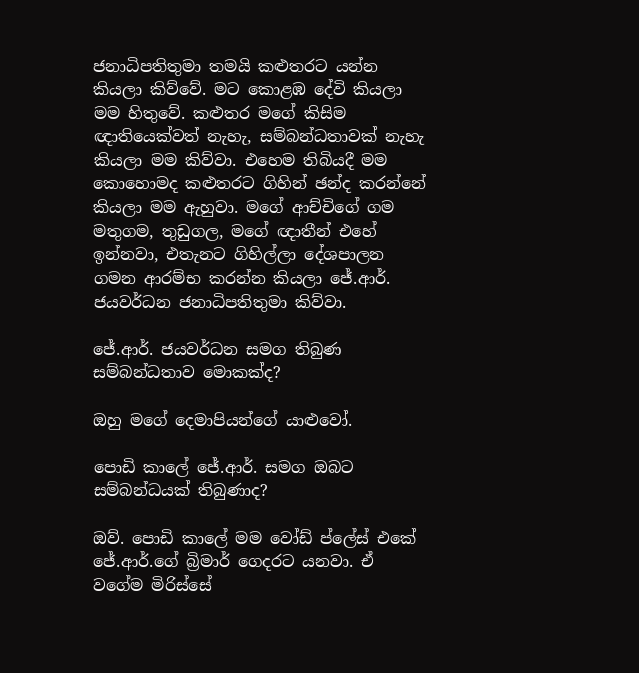ජනාධිපතිතුමා තමයි කළුතරට යන්න කියලා කිව්වේ. මට කොළඹ දේවි කියලා මම හිතුවේ. කළුතර මගේ කිසිම ඥාතියෙක්වත් නැහැ, සම්බන්ධතාවක් නැහැ කියලා මම කිව්වා. එහෙම තිබියදී මම කොහොමද කළුතරට ගිහින් ඡන්ද කරන්නේ කියලා මම ඇහුවා. මගේ ආච්චිගේ ගම මතුගම, තුඩුගල, මගේ ඥාතීන් එහේ ඉන්නවා, එතැනට ගිහිල්ලා දේශපාලන ගමන ආරම්භ කරන්න කියලා ජේ.ආර්. ජයවර්ධන ජනාධිපතිතුමා කිව්වා.

ජේ.ආර්. ජයවර්ධන සමග තිබුණ සම්බන්ධතාව මොකක්ද?

ඔහු මගේ දෙමාපියන්ගේ යාළුවෝ.

පොඩි කාලේ ජේ.ආර්. සමග ඔබට සම්බන්ධයක් තිබුණාද?

ඔව්. පොඩි කාලේ මම වෝඩ් ප්ලේස් එකේ ජේ.ආර්.ගේ බ්‍රිමාර් ගෙදරට යනවා. ඒ වගේම මිරිස්සේ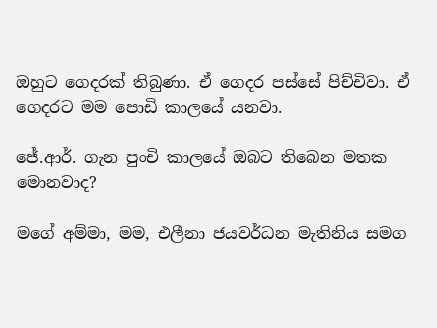ඔහුට ගෙදරක් තිබුණා. ඒ ගෙදර පස්සේ පිච්චිවා. ඒ ගෙදරට මම පොඩි කාලයේ යනවා.

ජේ.ආර්. ගැන පුංචි කාලයේ ඔබට තිබෙන මතක මොනවාද?

මගේ අම්මා, මම, එලීනා ජයවර්ධන මැතිනිය සමග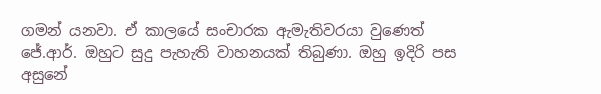ගමන් යනවා. ඒ කාලයේ සංචාරක ඇමැතිවරයා වුණෙත් ජේ.ආර්. ඔහුට සුදු පැහැති වාහනයක් තිබුණා. ඔහු ඉදිරි පස අසුනේ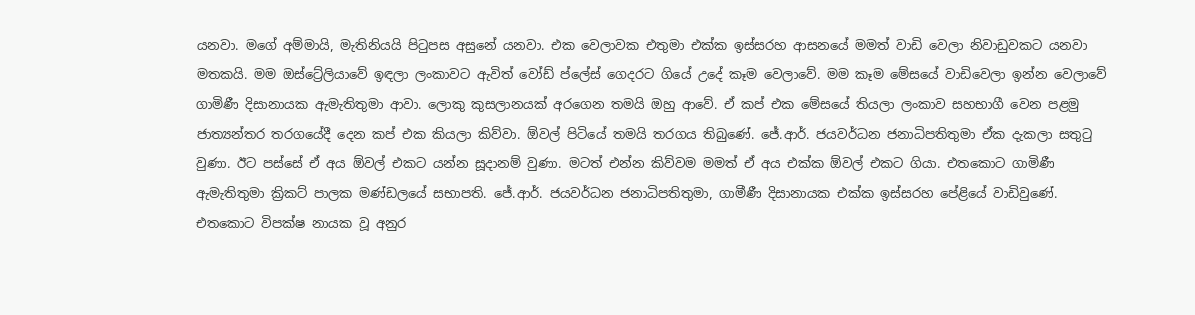යනවා. මගේ අම්මායි, මැතිනියයි පිටුපස අසුනේ යනවා. එක වෙලාවක එතුමා එක්ක ඉස්සරහ ආසනයේ මමත් වාඩි වෙලා නිවාඩුවකට යනවා මතකයි. මම ඔස්ට්‍රේලියාවේ ඉඳලා ලංකාවට ඇවිත් වෝඩ් ප්ලේස් ගෙදරට ගියේ උදේ කෑම වෙලාවේ. මම කෑම මේසයේ වාඩිවෙලා ඉන්න වෙලාවේ ගාමිණී දිසානායක ඇමැතිතුමා ආවා. ලොකු කුසලානයක් අරගෙන තමයි ඔහු ආවේ. ඒ කප් එක මේසයේ තියලා ලංකාව සහභාගී වෙන පළමු ජාත්‍යන්තර තරගයේදී දෙන කප් එක කියලා කිව්වා. ඕවල් පිටියේ තමයි තරගය තිබුණේ. ජේ.ආර්. ජයවර්ධන ජනාධිපතිතුමා ඒක දැකලා සතුටු වුණා. ඊට පස්සේ ඒ අය ඕවල් එකට යන්න සූදානම් වුණා. මටත් එන්න කිව්වම මමත් ඒ අය එක්ක ඕවල් එකට ගියා. එතකොට ගාමිණී ඇමැතිතුමා ක්‍රිකට් පාලක මණ්ඩලයේ සභාපති. ජේ.ආර්. ජයවර්ධන ජනාධිපතිතුමා, ගාමීණී දිසානායක එක්ක ඉස්සරහ පේළියේ වාඩිවුණේ. එතකොට විපක්ෂ නායක වූ අනුර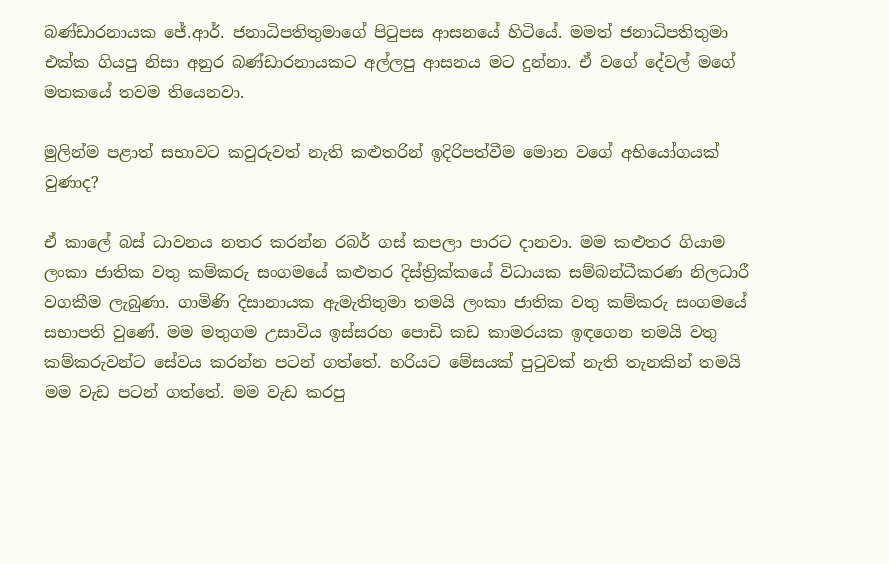බණ්ඩාරනායක ජේ.ආර්. ජනාධිපතිතුමාගේ පිටුපස ආසනයේ හිටියේ. මමත් ජනාධිපතිතුමා එක්ක ගියපු නිසා අනුර බණ්ඩාරනායකට අල්ලපු ආසනය මට දුන්නා. ඒ වගේ දේවල් මගේ මතකයේ තවම තියෙනවා.

මුලින්ම පළාත් සභාවට කවුරුවත් නැති කළුතරින් ඉදිරිපත්වීම මොන වගේ අභියෝගයක් වුණාද?

ඒ කාලේ බස් ධාවනය නතර කරන්න රබර් ගස් කපලා පාරට දානවා. මම කළුතර ගියාම ලංකා ජාතික වතු කම්කරු සංගමයේ කළුතර දිස්ත්‍රික්කයේ විධායක සම්බන්ධීකරණ නිලධාරී වගකීම ලැබුණා. ගාමිණි දිසානායක ඇමැතිතුමා තමයි ලංකා ජාතික වතු කම්කරු සංගමයේ සභාපති වුණේ. මම මතුගම උසාවිය ඉස්සරහ පොඩි කඩ කාමරයක ඉඳගෙන තමයි වතු කම්කරුවන්ට සේවය කරන්න පටන් ගත්තේ. හරියට මේසයක් පුටුවක් නැති තැනකින් තමයි මම වැඩ පටන් ගත්තේ. මම වැඩ කරපු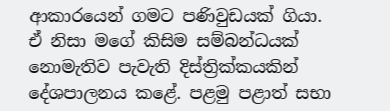ආකාරයෙන් ගමට පණිවුඩයක් ගියා. ඒ නිසා මගේ කිසිම සම්බන්ධයක් නොමැතිව පැවැති දිස්ත්‍රික්කයකින් දේශපාලනය කළේ. පළමු පළාත් සභා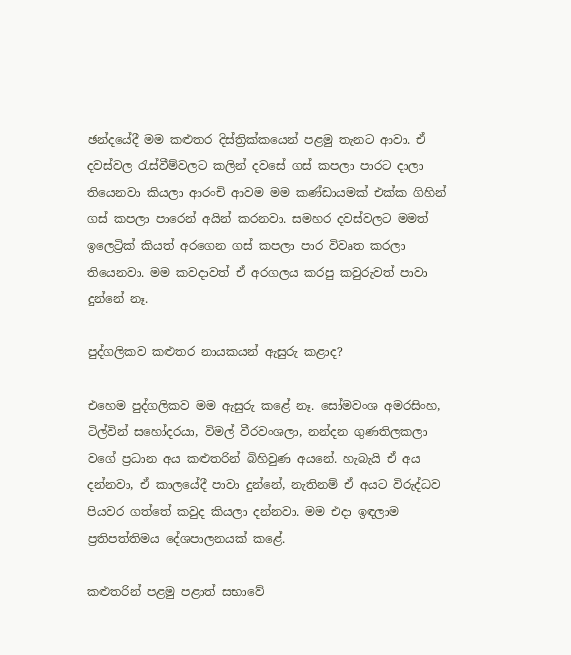ඡන්දයේදී මම කළුතර දිස්ත්‍රික්කයෙන් පළමු තැනට ආවා. ඒ දවස්වල රැස්වීම්වලට කලින් දවසේ ගස් කපලා පාරට දාලා තියෙනවා කියලා ආරංචි ආවම මම කණ්ඩායමක් එක්ක ගිහින් ගස් කපලා පාරෙන් අයින් කරනවා. සමහර දවස්වලට මමත් ඉලෙට්‍රික් කියත් අරගෙන ගස් කපලා පාර විවෘත කරලා තියෙනවා. මම කවදාවත් ඒ අරගලය කරපු කවුරුවත් පාවා දුන්නේ නෑ.

පුද්ගලිකව කළුතර නායකයන් ඇසුරු කළාද?

එහෙම පුද්ගලිකව මම ඇසුරු කළේ නෑ. සෝමවංශ අමරසිංහ, ටිල්වින් සහෝදරයා, විමල් වීරවංශලා, නන්දන ගුණතිලකලා වගේ ප්‍රධාන අය කළුතරින් බිහිවුණ අයනේ. හැබැයි ඒ අය දන්නවා, ඒ කාලයේදී පාවා දුන්නේ, නැතිනම් ඒ අයට විරුද්ධව පියවර ගත්තේ කවුද කියලා දන්නවා. මම එදා ඉඳලාම ප්‍රතිපත්තිමය දේශපාලනයක් කළේ.

කළුතරින් පළමු පළාත් සභාවේ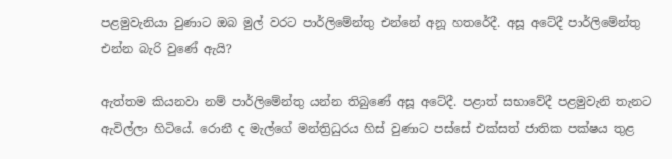පළමුවැනියා වුණාට ඔබ මුල් වරට පාර්ලිමේන්තු එන්නේ අනූ හතරේදී. අසූ අටේදී පාර්ලිමේන්තු එන්න බැරි වුණේ ඇයි?

ඇත්තම කියනවා නම් පාර්ලිමේන්තු යන්න තිබුණේ අසූ අටේදී. පළාත් සභාවේදී පළමුවැනි තැනට ඇවිල්ලා හිටියේ. රොනී ද මැල්ගේ මන්ත්‍රිධුරය හිස් වුණාට පස්සේ එක්සත් ජාතික පක්ෂය තුළ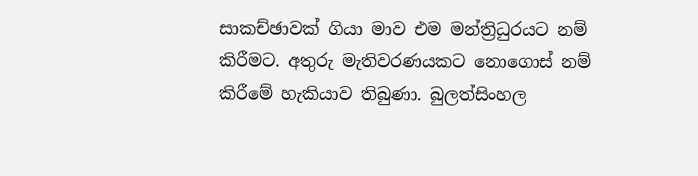සාකච්ඡාවක් ගියා මාව එම මන්ත්‍රිධුරයට නම් කිරීමට. අතුරු මැතිවරණයකට නොගොස් නම් කිරීමේ හැකියාව තිබුණා. බුලත්සිංහල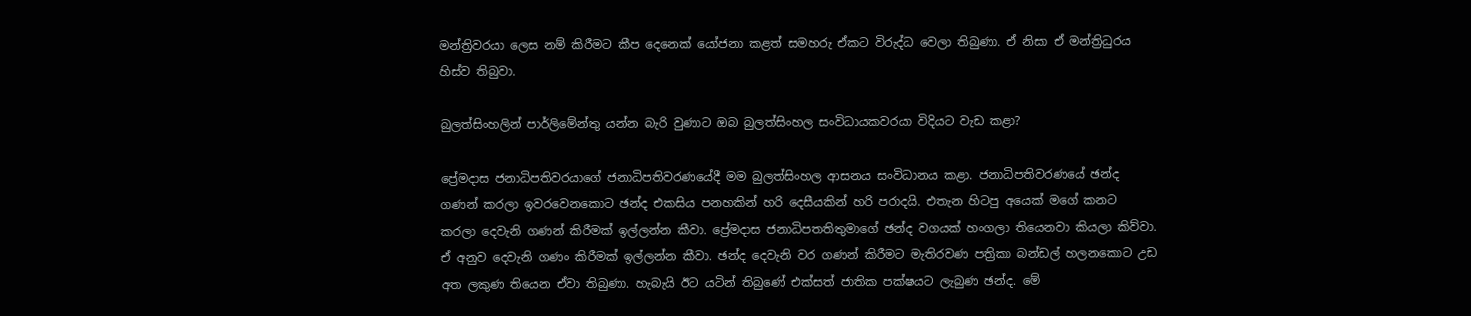මන්ත්‍රිවරයා ලෙස නම් කිරීමට කීප දෙනෙක් යෝජනා කළත් සමහරු ඒකට විරුද්ධ වෙලා තිබුණා. ඒ නිසා ඒ මන්ත්‍රිධුරය හිස්ව තිබුවා.

බුලත්සිංහලින් පාර්ලිමේන්තු යන්න බැරි වුණාට ඔබ බුලත්සිංහල සංවිධායකවරයා විදියට වැඩ කළා?

ප්‍රේමදාස ජනාධිපතිවරයාගේ ජනාධිපතිවරණයේදී මම බුලත්සිංහල ආසනය සංවිධානය කළා. ජනාධිපතිවරණයේ ඡන්ද ගණන් කරලා ඉවරවෙනකොට ඡන්ද එකසිය පනහකින් හරි දෙසීයකින් හරි පරාදයි. එතැන හිටපු අයෙක් මගේ කනට කරලා දෙවැනි ගණන් කිරීමක් ඉල්ලන්න කීවා. ප්‍රේමදාස ජනාධිපතතිතුමාගේ ඡන්ද වගයක් හංගලා තියෙනවා කියලා කිව්වා. ඒ අනුව දෙවැනි ගණං කිරීමක් ඉල්ලන්න කීවා. ඡන්ද දෙවැනි වර ගණන් කිරීමට මැතිරවණ පත්‍රිකා බන්ඩල් හලනකොට උඩ අත ලකුණ තියෙන ඒවා තිබුණා. හැබැයි ඊට යටින් තිබුණේ එක්සත් ජාතික පක්ෂයට ලැබුණ ඡන්ද. මේ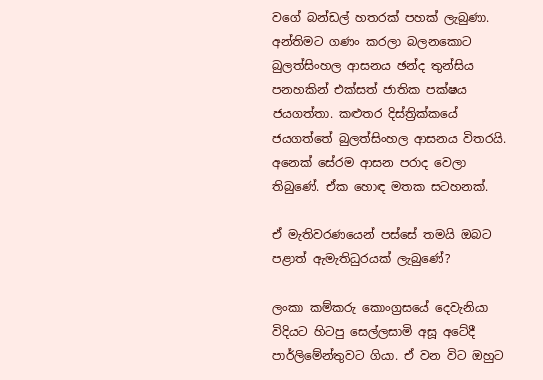වගේ බන්ඩල් හතරක් පහක් ලැබුණා. අන්තිමට ගණං කරලා බලනකොට බුලත්සිංහල ආසනය ඡන්ද තුන්සිය පනහකින් එක්සත් ජාතික පක්ෂය ජයගත්තා. කළුතර දිස්ත්‍රික්කයේ ජයගත්තේ බුලත්සිංහල ආසනය විතරයි. අනෙක් සේරම ආසන පරාද වෙලා තිබුණේ. ඒක හොඳ මතක සටහනක්.

ඒ මැතිවරණයෙන් පස්සේ තමයි ඔබට පළාත් ඇමැතිධුරයක් ලැබුණේ?

ලංකා කම්කරු කොංග්‍රසයේ දෙවැනියා විදියට හිටපු සෙල්ලසාමි අසූ අටේදී පාර්ලිමේන්තුවට ගියා. ඒ වන විට ඔහුට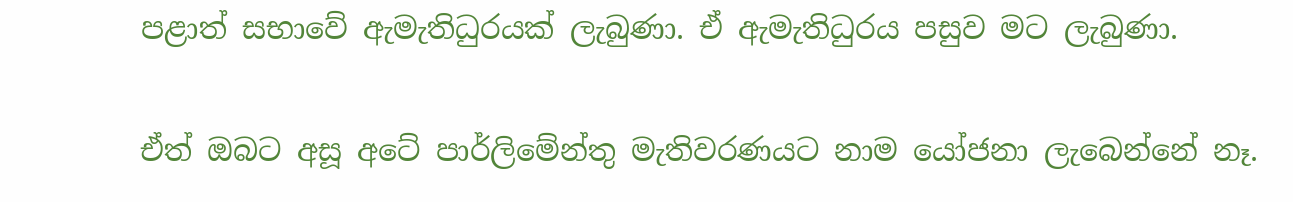පළාත් සභාවේ ඇමැතිධුරයක් ලැබුණා. ඒ ඇමැතිධුරය පසුව මට ලැබුණා.

ඒත් ඔබට අසූ අටේ පාර්ලිමේන්තු මැතිවරණයට නාම යෝජනා ලැබෙන්නේ නෑ.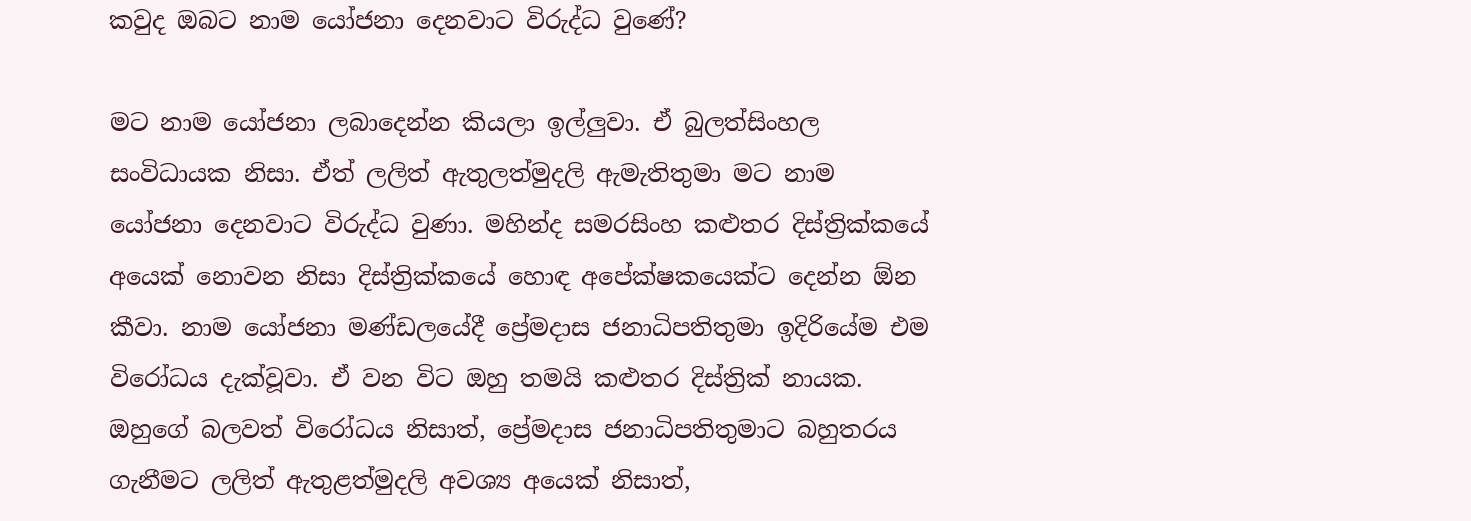කවුද ඔබට නාම යෝජනා දෙනවාට විරුද්ධ වුණේ?

මට නාම යෝජනා ලබාදෙන්න කියලා ඉල්ලුවා. ඒ බුලත්සිංහල සංවිධායක නිසා. ඒත් ලලිත් ඇතුලත්මුදලි ඇමැතිතුමා මට නාම යෝජනා දෙනවාට විරුද්ධ වුණා. මහින්ද සමරසිංහ කළුතර දිස්ත්‍රික්කයේ අයෙක් නොවන නිසා දිස්ත්‍රික්කයේ හොඳ අපේක්ෂකයෙක්ට දෙන්න ඕන කීවා. නාම යෝජනා මණ්ඩලයේදී ප්‍රේමදාස ජනාධිපතිතුමා ඉදිරියේම එම විරෝධය දැක්වූවා. ඒ වන විට ඔහු තමයි කළුතර දිස්ත්‍රික් නායක. ඔහුගේ බලවත් විරෝධය නිසාත්, ප්‍රේමදාස ජනාධිපතිතුමාට බහුතරය ගැනීමට ලලිත් ඇතුළත්මුදලි අවශ්‍ය අයෙක් නිසාත්,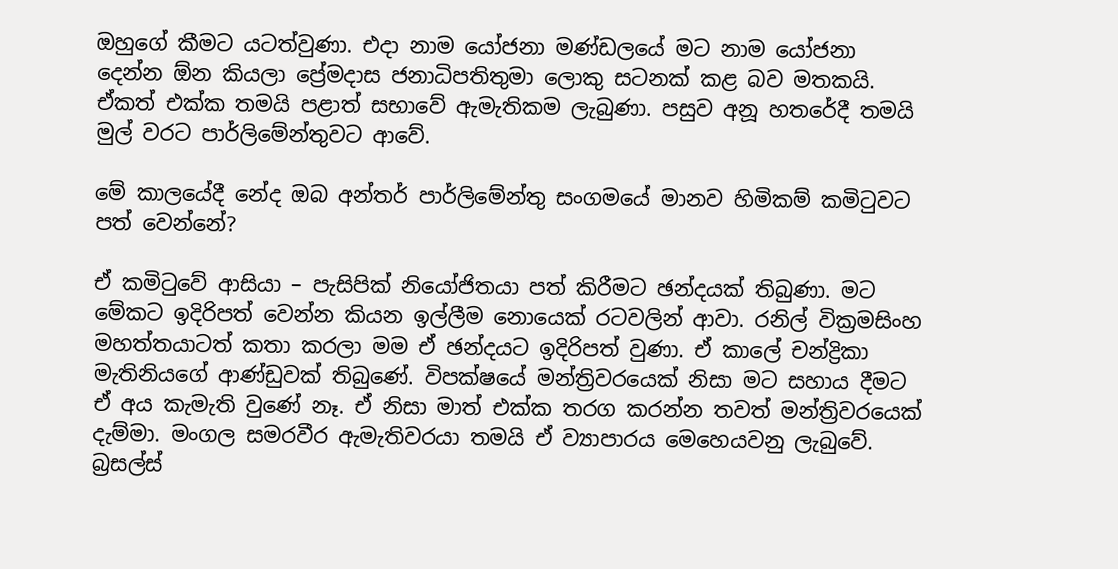ඔහුගේ කීමට යටත්වුණා. එදා නාම යෝජනා මණ්ඩලයේ මට නාම යෝජනා දෙන්න ඕන කියලා ප්‍රේමදාස ජනාධිපතිතුමා ලොකු සටනක් කළ බව මතකයි. ඒකත් එක්ක තමයි පළාත් සභාවේ ඇමැතිකම ලැබුණා. පසුව අනූ හතරේදී තමයි මුල් වරට පාර්ලිමේන්තුවට ආවේ.

මේ කාලයේදී නේද ඔබ අන්තර් පාර්ලිමේන්තු සංගමයේ මානව හිමිකම් කමිටුවට පත් වෙන්නේ?

ඒ කමිටුවේ ආසියා – පැසිපික් නියෝජිතයා පත් කිරීමට ඡන්දයක් තිබුණා. මට මේකට ඉදිරිපත් වෙන්න කියන ඉල්ලීම නොයෙක් රටවලින් ආවා. රනිල් වික්‍රමසිංහ මහත්තයාටත් කතා කරලා මම ඒ ඡන්දයට ඉදිරිපත් වුණා. ඒ කාලේ චන්ද්‍රිකා මැතිනියගේ ආණ්ඩුවක් තිබුණේ. විපක්ෂයේ මන්ත්‍රිවරයෙක් නිසා මට සහාය දීමට ඒ අය කැමැති වුණේ නෑ. ඒ නිසා මාත් එක්ක තරග කරන්න තවත් මන්ත්‍රිවරයෙක් දැම්මා. මංගල සමරවීර ඇමැතිවරයා තමයි ඒ ව්‍යාපාරය මෙහෙයවනු ලැබුවේ. බ්‍රසල්ස්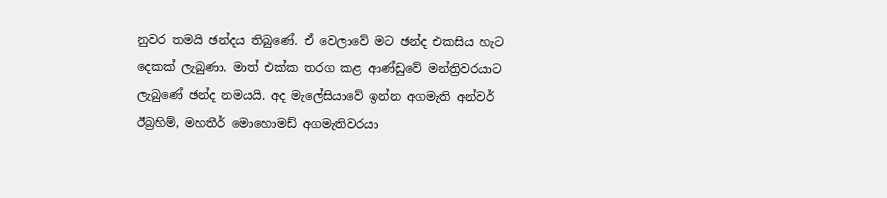නුවර තමයි ඡන්දය තිබුණේ. ඒ වෙලාවේ මට ඡන්ද එකසිය හැට දෙකක් ලැබුණා. මාත් එක්ක තරග කළ ආණ්ඩුවේ මන්ත්‍රිවරයාට ලැබුණේ ඡන්ද නමයයි. අද මැලේසියාවේ ඉන්න අගමැති අන්වර් ඊබ්‍රහිම්, මහතීර් මොහොමඩ් අගමැතිවරයා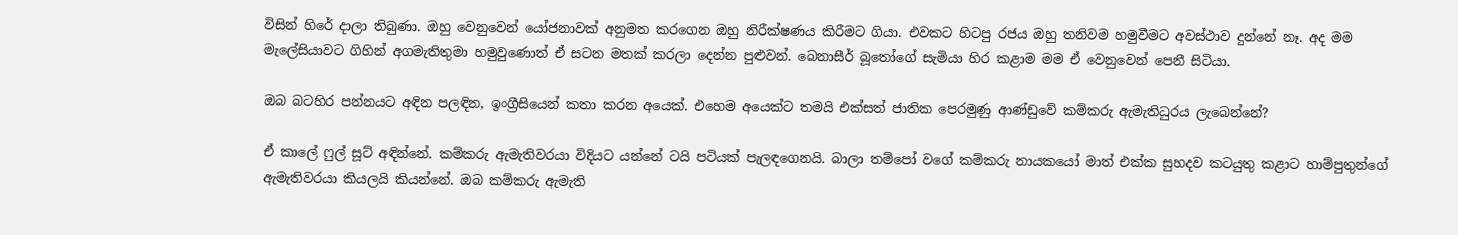විසින් හිරේ දාලා තිබුණා. ඔහු වෙනුවෙන් යෝජනාවක් අනුමත කරගෙන ඔහු නිරීක්ෂණය කිරීමට ගියා. එවකට හිටපු රජය ඔහු තනිවම හමුවීමට අවස්ථාව දුන්නේ නෑ. අද මම මැලේසියාවට ගිහින් අගමැතිතුමා හමුවුණොත් ඒ සටන මතක් කරලා දෙන්න පුළුවන්. බෙනාසීර් බූතෝගේ සැමියා හිර කළාම මම ඒ වෙනුවෙන් පෙනී සිටියා.

ඔබ බටහිර පන්නයට අඳින පලඳින, ඉංග්‍රීසියෙන් කතා කරන අයෙක්. එහෙම අයෙක්ට තමයි එක්සත් ජාතික පෙරමුණු ආණ්ඩුවේ කම්කරු ඇමැතිධුරය ලැබෙන්නේ?

ඒ කාලේ ෆුල් සූට් අඳින්නේ. කම්කරු ඇමැතිවරයා විදියට යන්නේ ටයි පටියක් පැලඳගෙනයි. බාලා තම්පෝ වගේ කම්කරු නායකයෝ මාත් එක්ක සුහදව කටයුතු කළාට හාම්පුතුන්ගේ ඇමැතිවරයා කියලයි කියන්නේ. ඔබ කම්කරු ඇමැති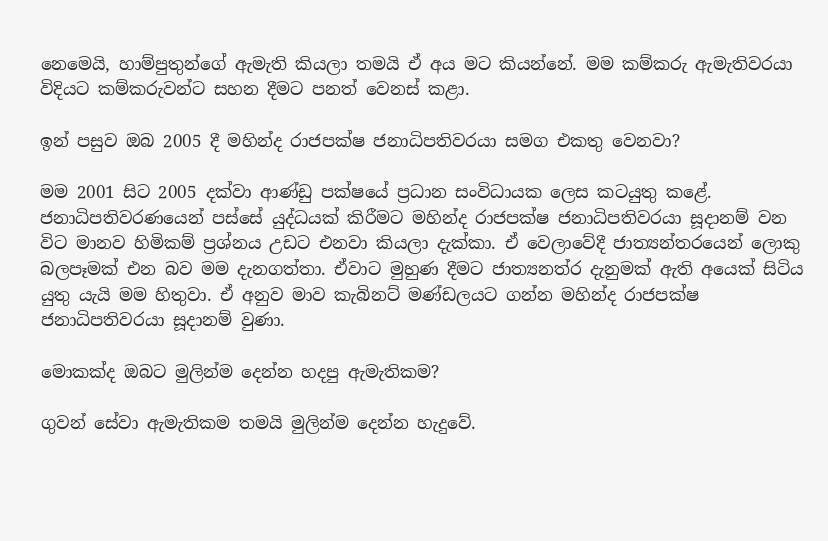නෙමෙයි, හාම්පුතුන්ගේ ඇමැති කියලා තමයි ඒ අය මට කියන්නේ. මම කම්කරු ඇමැතිවරයා විදියට කම්කරුවන්ට සහන දීමට පනත් වෙනස් කළා.

ඉන් පසුව ඔබ 2005 දී මහින්ද රාජපක්ෂ ජනාධිපතිවරයා සමග එකතු වෙනවා?

මම 2001 සිට 2005 දක්වා ආණ්ඩු පක්ෂයේ ප්‍රධාන සංවිධායක ලෙස කටයුතු කළේ. ජනාධිපතිවරණයෙන් පස්සේ යුද්ධයක් කිරීමට මහින්ද රාජපක්ෂ ජනාධිපතිවරයා සූදානම් වන විට මානව හිමිකම් ප්‍රශ්නය උඩට එනවා කියලා දැක්කා. ඒ වෙලාවේදී ජාත්‍යන්තරයෙන් ලොකු බලපෑමක් එන බව මම දැනගත්තා. ඒවාට මුහුණ දීමට ජාත්‍යනත්ර දැනුමක් ඇති අයෙක් සිටිය යුතු යැයි මම හිතුවා. ඒ අනුව මාව කැබිනට් මණ්ඩලයට ගන්න මහින්ද රාජපක්ෂ ජනාධිපතිවරයා සූදානම් වුණා.

මොකක්ද ඔබට මුලින්ම දෙන්න හදපු ඇමැතිකම?

ගුවන් සේවා ඇමැතිකම තමයි මුලින්ම දෙන්න හැදුවේ.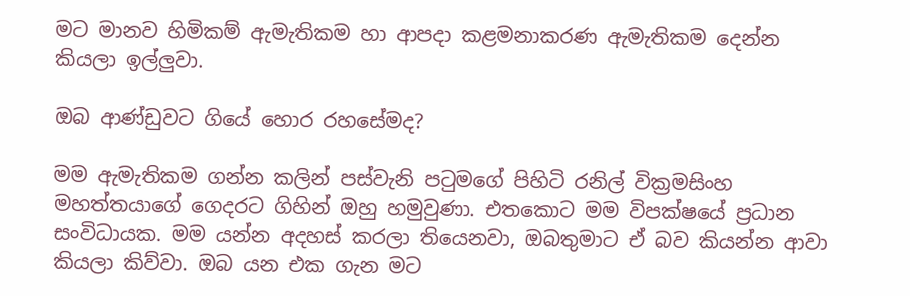මට මානව හිමිකම් ඇමැතිකම හා ආපදා කළමනාකරණ ඇමැතිකම දෙන්න කියලා ඉල්ලුවා.

ඔබ ආණ්ඩුවට ගියේ හොර රහසේමද?

මම ඇමැතිකම ගන්න කලින් පස්වැනි පටුමගේ පිහිටි රනිල් වික්‍රමසිංහ මහත්තයාගේ ගෙදරට ගිහින් ඔහු හමුවුණා. එතකොට මම විපක්ෂයේ ප්‍රධාන සංවිධායක. මම යන්න අදහස් කරලා තියෙනවා, ඔබතුමාට ඒ බව කියන්න ආවා කියලා කිව්වා. ඔබ යන එක ගැන මට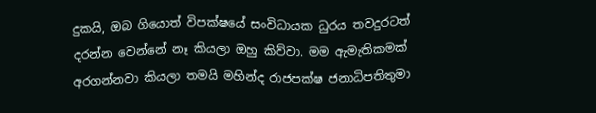දුකයි, ඔබ ගියොත් විපක්ෂයේ සංවිධායක ධුරය තවදුරටත් දරන්න වෙන්නේ නෑ කියලා ඔහු කිව්වා. මම ඇමැතිකමක් අරගන්නවා කියලා තමයි මහින්ද රාජපක්ෂ ජනාධිපතිතුමා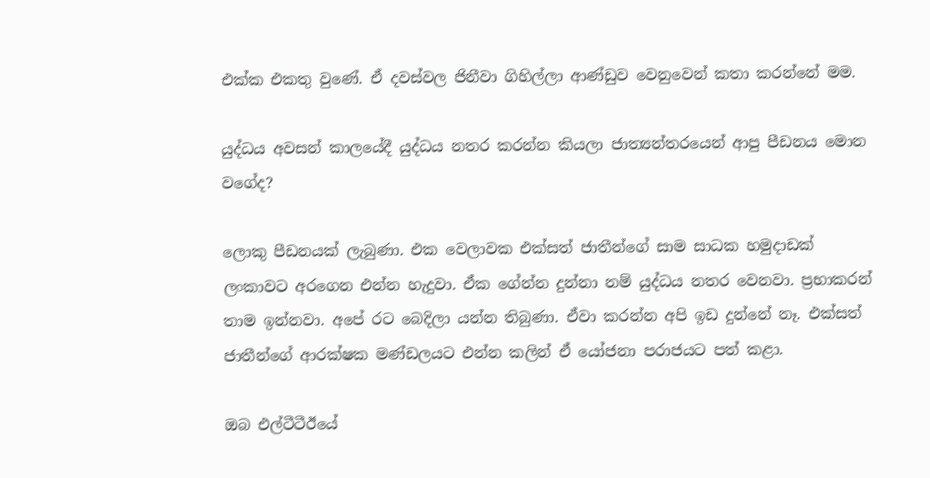එක්ක එකතු වුණේ. ඒ දවස්වල ජිනීවා ගිහිල්ලා ආණ්ඩුව වෙනුවෙන් කතා කරන්නේ මම.

යුද්ධය අවසන් කාලයේදී යුද්ධය නතර කරන්න කියලා ජාත්‍යන්තරයෙන් ආපු පීඩනය මොන වගේද?

ලොකු පීඩනයක් ලැබුණා. එක වෙලාවක එක්සත් ජාතීන්ගේ සාම සාධක හමුදාඩක් ලංකාවට අරගෙන එන්න හැදුවා. ඒක ගේන්න දුන්නා නම් යුද්ධය නතර වෙනවා. ප්‍රභාකරන් තාම ඉන්නවා. අපේ රට බෙදිලා යන්න තිබුණා. ඒවා කරන්න අපි ඉඩ දුන්නේ නෑ. එක්සත් ජාතීන්ගේ ආරක්ෂක මණ්ඩලයට එන්න කලින් ඒ යෝජනා පරාජයට පත් කළා.

ඔබ එල්ටීටීඊයේ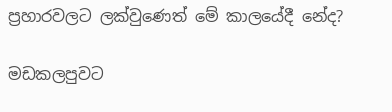ප්‍රහාරවලට ලක්වුණෙත් මේ කාලයේදී නේද?

මඩකලපුවට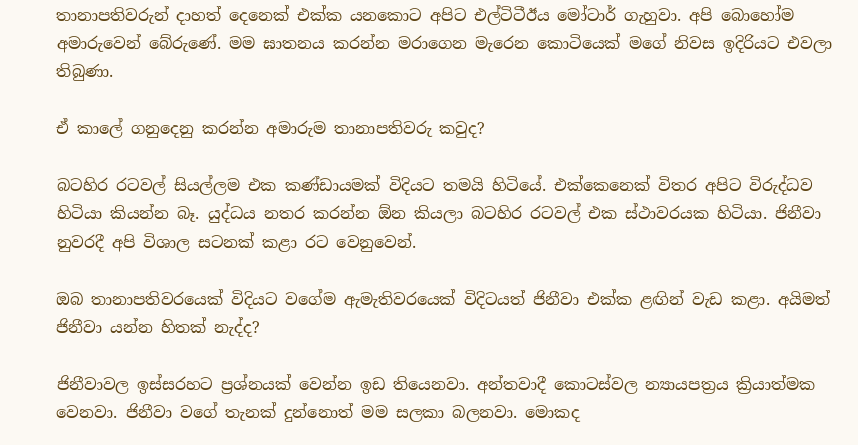තානාපතිවරුන් දාහත් දෙනෙක් එක්ක යනකොට අපිට එල්ටිටීඊය මෝටාර් ගැහුවා. අපි බොහෝම අමාරුවෙන් බේරුණේ. මම ඝාතනය කරන්න මරාගෙන මැරෙන කොටියෙක් මගේ නිවස ඉදිරියට එවලා තිබුණා.

ඒ කාලේ ගනුදෙනු කරන්න අමාරුම තානාපතිවරු කවුද?

බටහිර රටවල් සියල්ලම එක කණ්ඩායමක් විදියට තමයි හිටියේ. එක්කෙනෙක් විතර අපිට විරුද්ධව හිටියා කියන්න බෑ. යුද්ධය නතර කරන්න ඕන කියලා බටහිර රටවල් එක ස්ථාවරයක හිටියා. ජිනීවා නුවරදී අපි විශාල සටනක් කළා රට වෙනුවෙන්.

ඔබ තානාපතිවරයෙක් විදියට වගේම ඇමැතිවරයෙක් විදිටයත් ජිනීවා එක්ක ළඟින් වැඩ කළා. අයිමත් ජිනීවා යන්න හිතක් නැද්ද?

ජිනීවාවල ඉස්සරහට ප්‍රශ්නයක් වෙන්න ඉඩ තියෙනවා. අන්තවාදී කොටස්වල න්‍යායපත්‍රය ක්‍රියාත්මක වෙනවා. ජිනීවා වගේ තැනක් දුන්නොත් මම සලකා බලනවා. මොකද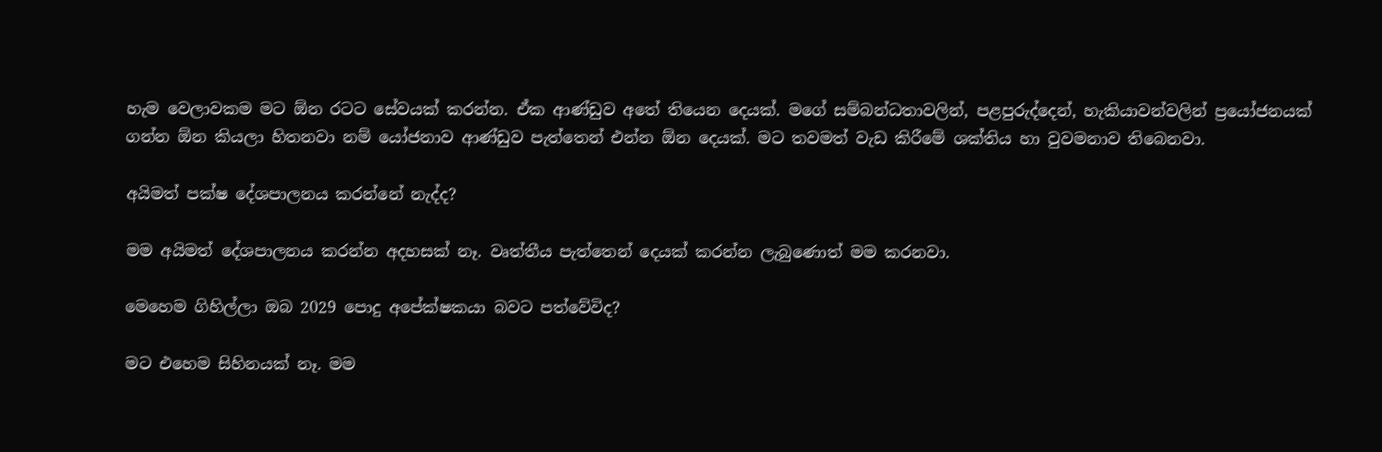හැම වෙලාවකම මට ඕන රටට සේවයක් කරන්න. ඒක ආණ්ඩුව අතේ තියෙන දෙයක්. මගේ සම්බන්ධතාවලින්, පළපුරුද්දෙන්, හැකියාවන්වලින් ප්‍රයෝජනයක් ගන්න ඕන කියලා හිතනවා නම් යෝජනාව ආණ්ඩුව පැත්තෙන් එන්න ඕන දෙයක්. මට තවමත් වැඩ කිරීමේ ශක්තිය හා වුවමනාව තිබෙනවා.

අයිමත් පක්ෂ දේශපාලනය කරන්නේ නැද්ද?

මම අයිමත් දේශපාලනය කරන්න අදහසක් නෑ. වෘත්තීය පැත්තෙන් දෙයක් කරන්න ලැබුණොත් මම කරනවා.

මෙහෙම ගිහිල්ලා ඔබ 2029 පොදු අපේක්ෂකයා බවට පත්වේවිද?

මට එහෙම සිහිනයක් නෑ. මම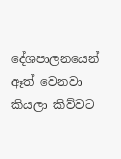දේශපාලනයෙන් ඈත් වෙනවා කියලා කිව්වට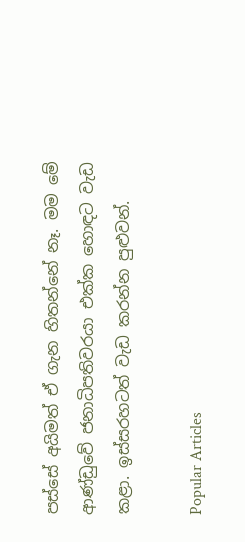පස්සේ අයිමත් ඒ ගැන හිතන්නේ නෑ. මම මේ ආණ්ඩුවේ ජනාධිපතිවරයා එක්ක හොඳට වැඩ කළා. ඉස්සරහටත් වැඩ කරන්න පුළුවන්.

Popular Articles